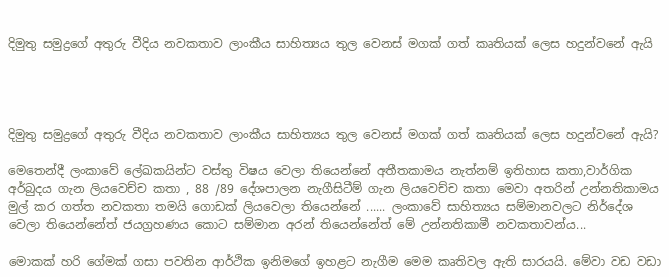දිමුතු සමුද්‍රගේ අතුරු වීදිය නවකතාව ලාංකීය සාහිත්‍යය තුල වෙනස් මගක් ගත් කෘතියක් ලෙස හදුන්වනේ ඇයි




දිමුතු සමුද්‍රගේ අතුරු වීදිය නවකතාව ලාංකීය සාහිත්‍යය තුල වෙනස් මගක් ගත් කෘතියක් ලෙස හදුන්වනේ ඇයි?

මෙතෙන්දී ලංකාවේ ලේඛකයින්ට වස්තු විෂය වෙලා තියෙන්නේ අතීතකාමය නැත්නම් ඉතිහාස කතා,වාර්ගික අර්බුදය ගැන ලියවෙච්ච කතා , 88 /89 දේශපාලන නැගීසිටීම් ගැන ලියවෙච්ච කතා මෙවා අතරින් උන්නතිකාමය මුල් කර ගත්ත නවකතා තමයි ගොඩක් ලියවෙලා තියෙන්නේ ...... ලංකාවේ සාහිත්‍යය සම්මානවලට නිර්දේශ වෙලා තියෙන්නේත් ජයග්‍රහණය කොට සම්මාන අරන් තියෙන්නේත් මේ උන්නතිකාමී නවකතාවන්ය...

මොකක් හරි ගේමක් ගසා පවතින ආර්ථික ඉනිමගේ ඉහළට නැගීම මෙම කෘතිවල ඇති සාරයයි. මේවා වඩ වඩා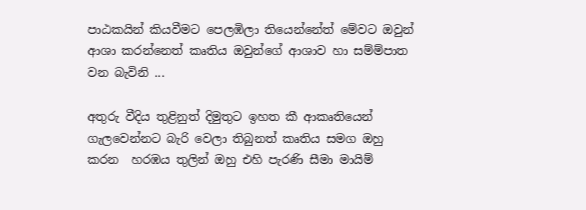පාඨකයින් කියවීමට පෙලඹිලා තියෙන්නේත් මේවට ඔවුන් ආශා කරන්නෙත් කෘතිය ඔවුන්ගේ ආශාව හා සම්ම්පාත වන බැවිනි ...

අතුරු වීදිය තුළිනුත් දිමුතුට ඉහත කී ආකෘතියෙන් ගැලවෙන්නට බැරි වෙලා තිබුනත් කෘතිය සමග ඔහු කරන  හරඹය තුලින් ඔහු එහි පැරණි සීමා මායිම්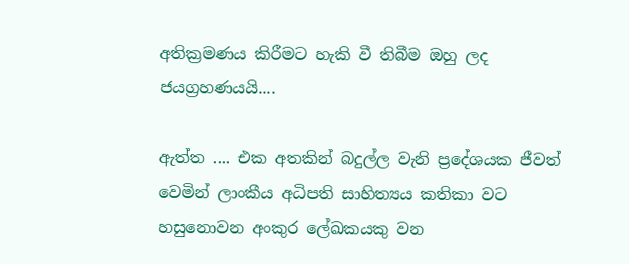අතික්‍රමණය කිරීමට හැකි වී තිබීම ඔහු ලද ජයග්‍රහණයයි....

ඇත්ත .... එක අතකින් බදුල්ල වැනි ප්‍රදේශයක ජීවත් වෙමින් ලාංකීය අධිපති සාහිත්‍යය කතිකා වට හසුනොවන අංකුර ලේඛකයකු වන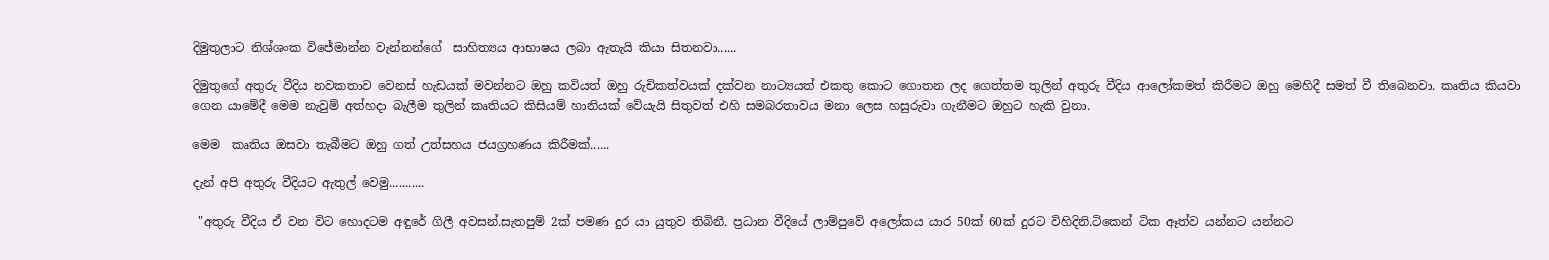දිමුතුලාට නිශ්ශංක විජේමාන්න වැන්නන්ගේ  සාහිත්‍යය ආභාෂය ලබා ඇතැයි කියා සිතනවා......

දිමුතුගේ අතුරු වීදිය නවකතාව වෙනස් හැඩයක් මවන්නට ඔහු කවියත් ඔහු රුචිකත්වයක් දක්වන නාට්‍යයත් එකතු කොට ගොතන ලද ගෙත්තම තුලින් අතුරු වීදිය ආලෝකමත් කිරීමට ඔහු මෙහිදී සමත් වී තිබෙනවා. කෘතිය කියවා ගෙන යාමේදී මෙම නැවුම් අත්හදා බැලීම තුලින් කෘතියට කිසියම් හානියක් වේයැයි සිතුවත් එහි සමබරතාවය මනා ලෙස හසුරුවා ගැනීමට ඔහුට හැකි වුනා.

මෙම  කෘතිය ඔසවා තැබීමට ඔහු ගත් උත්සහය ජයග්‍රහණය කිරීමක්......

දැන් අපි අතුරු වීදියට ඇතුල් වෙමු...........

 "අතුරු වීදිය ඒ වන විට හොදටම අඳුරේ ගිලී අවසන්.සැතපුම් 2ක් පමණ දුර යා යුතුව තිබිනී. ප්‍රධාන වීදියේ ලාම්පුවේ අලෝකය යාර 50ක් 60ක් දුරට විහිදිනි.ටිකෙන් ටික ඈත්ව යන්නට යන්නට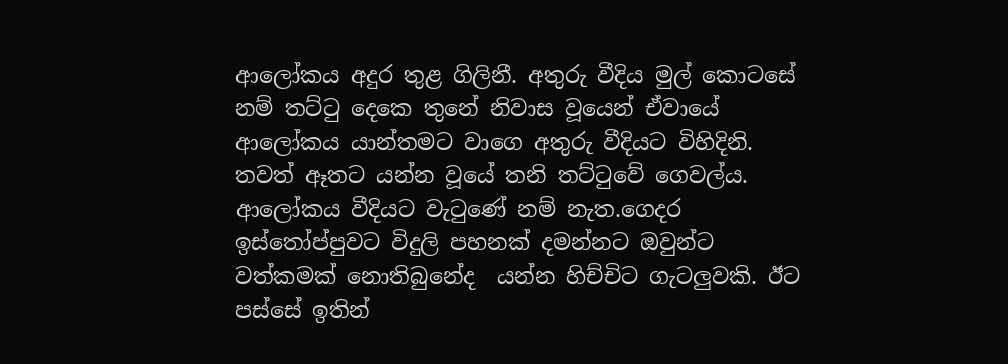ආලෝකය අදුර තුළ ගිලිනී. අතුරු වීදිය මුල් කොටසේ නම් තට්ටු දෙකෙ තුනේ නිවාස වූයෙන් ඒවායේ ආලෝකය යාන්තමට වාගෙ අතුරු වීදියට විහිදිනි. තවත් ඈතට යන්න වූයේ තනි තට්ටුවේ ගෙවල්ය. ආලෝකය වීදියට වැටුණේ නම් නැත.ගෙදර ඉස්තෝප්පුවට විදුලි පහනක් දමන්නට ඔවුන්ට වත්කමක් නොතිබුනේද  යන්න හිච්චිට ගැටලුවකි. ඊට පස්සේ ඉතින්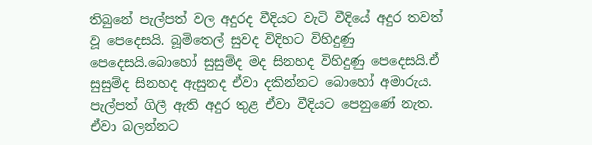තිබුනේ පැල්පත් වල අදුරද වීදියට වැටි වීදියේ අදුර තවත් වූ පෙදෙසයි. බූමිතෙල් සුවද විදිහට විහිදුණු පෙදෙසයි.බොහෝ සුසුම්ද මද සිනහද විහිදුණු පෙදෙසයි.ඒ සුසුම්ද සිනහද ඇසුනද ඒවා දකින්නට බොහෝ අමාරුය. පැල්පත් ගිලී ඇති අදුර තුළ ඒවා වීදියට පෙනුණේ නැත. ඒවා බලන්නට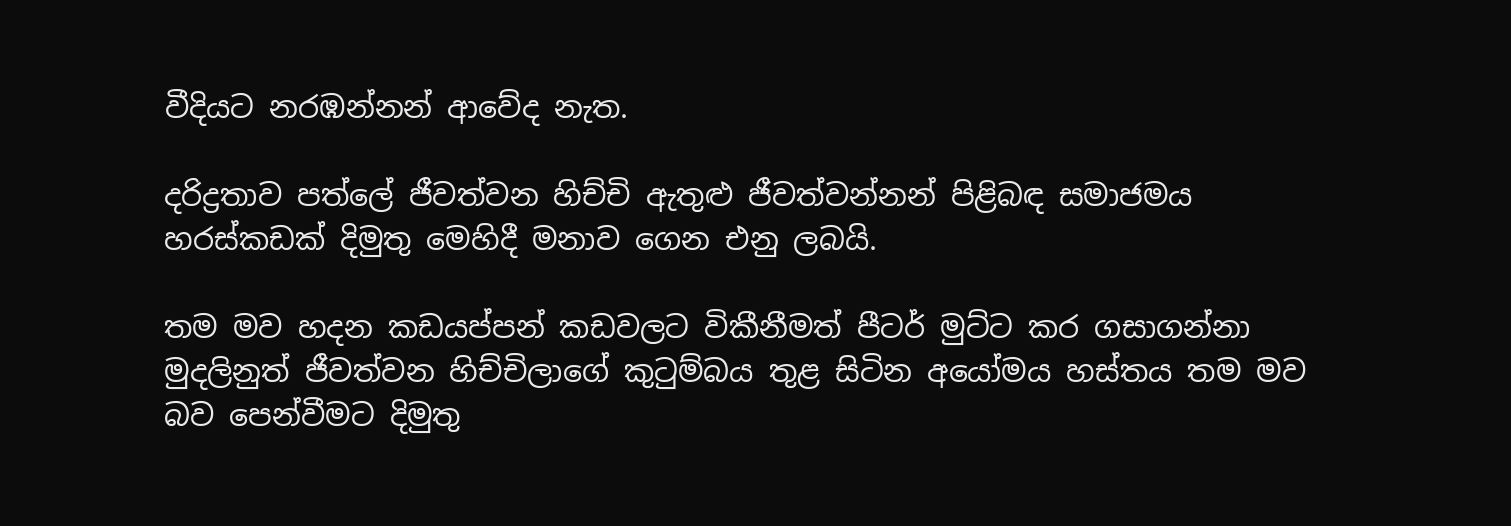වීදියට නරඹන්නන් ආවේද නැත.

දරිද්‍රතාව පත්ලේ ජීවත්වන හිච්චි ඇතුළු ජීවත්වන්නන් පිළිබඳ සමාජමය හරස්කඩක් දිමුතු මෙහිදී මනාව ගෙන එනු ලබයි.

තම මව හදන කඩයප්පන් කඩවලට විකීනීමත් පීටර් මුට්ට කර ගසාගන්නා මුදලිනුත් ජීවත්වන හිච්චිලාගේ කුටුම්බය තුළ සිටින අයෝමය හස්තය තම මව බව පෙන්වීමට දිමුතු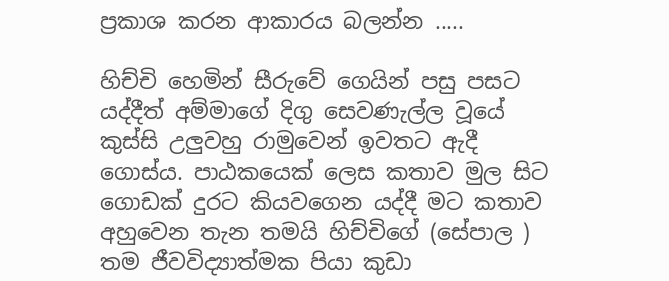ප්‍රකාශ කරන ආකාරය බලන්න .....

හිච්චි හෙමින් සීරුවේ ගෙයින් පසු පසට යද්දීත් අම්මාගේ දිගු සෙවණැල්ල වූයේ කුස්සි උලුවහු රාමුවෙන් ඉවතට ඇදී ගොස්ය. පාඨකයෙක් ලෙස කතාව මුල සිට ගොඩක් දුරට කියවගෙන යද්දී මට කතාව අහුවෙන තැන තමයි හිච්චිගේ (සේපාල ) තම ජීවවිද්‍යාත්මක පියා කුඩා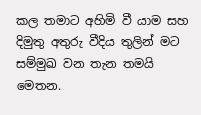කල තමාට අහිමි වී යාම සහ දිමුතු අතුරු වීදිය තුලින් මට සම්මුඛ වන තැන තමයි මෙතන.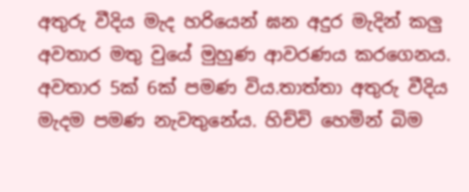අතුරු වීදිය මැද හරියෙන් ඝන අදුර මැදින් කලු අවතාර මතු වුයේ මුහුණ ආවරණය කරගෙනය. අවතාර 5ක් 6ක් පමණ විය.තාත්තා අතුරු වීදිය මැදම පමණ නැවතුනේය. හිච්චි හෙමින් බිම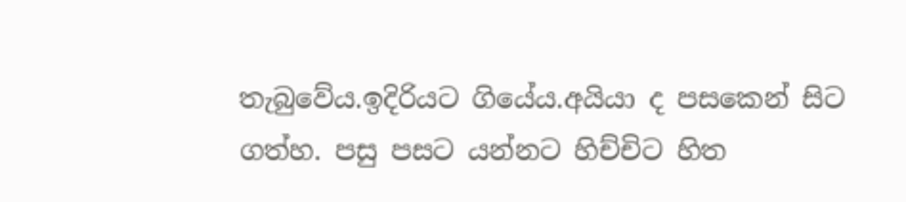තැබුවේය.ඉදිරියට ගියේය.අයියා ද පසකෙන් සිට ගත්හ. පසු පසට යන්නට හිච්චිට හිත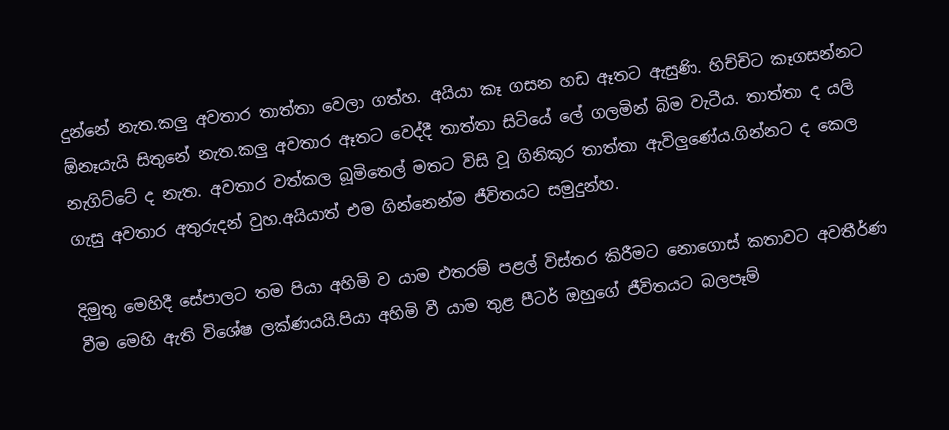දුන්නේ නැත.කලු අවතාර තාත්තා වෙලා ගත්හ. අයියා කෑ ගසන හඩ ඈතට ඇසුණි. හිච්චිට කෑගසන්නට ඕනෑයැයි සිතුනේ නැත.කලු අවතාර ඈතට වෙද්දී තාත්තා සිටියේ ලේ ගලමින් බිම වැටීය. තාත්තා ද යලි නැගිට්ටේ ද නැත. අවතාර වත්කල බූමිතෙල් මතට විසි වූ ගිනිකූර තාත්තා ඇවිලුණේය.ගින්නට ද කෙල ගැසු අවතාර අතුරුදන් වුහ.අයියාත් එම ගින්නෙන්ම ජීවිතයට සමුදුන්හ.

දිමුතු මෙහිදී සේපාලට තම පියා අහිමි ව යාම එතරම් පළල් විස්තර කිරීමට නොගොස් කතාවට අවතීර්ණ වීම මෙහි ඇති විශේෂ ලක්ණයයි.පියා අහිමි වී යාම තුළ පීටර් ඔහුගේ ජීවිතයට බලපෑම්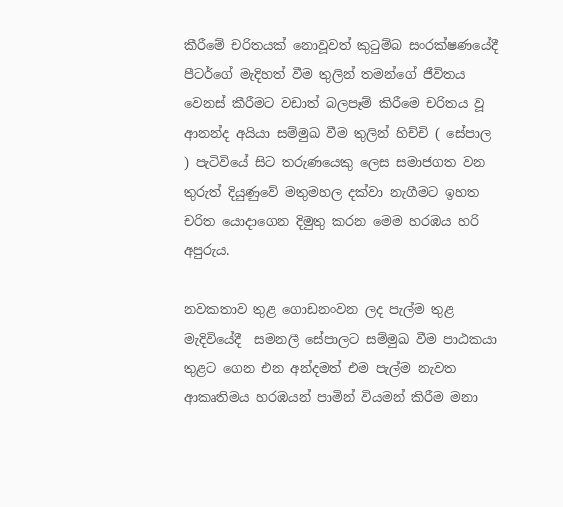කීරීමේ චරිතයක් නොවූවත් කුටුම්බ සංරක්ෂණයේදී පීටර්ගේ මැදිහත් වීම තුලින් තමන්ගේ ජීවිත‍ය වෙනස් කීරීමට වඩාත් බලපෑම් කිරීමෙ චරිතය වූ ආනන්ද අයියා සම්මුඛ වීම තුලින් හිච්චි ( සේපාල ) පැටිවියේ සිට තරුණයෙකු ලෙස සමාජගත වන තුරුත් දියුණුවේ මතුමහල දක්වා නැගීමට ඉහත චරිත යොදාගෙන දිමුතු කරන මෙම හරඹය හරි අපුරුය.

නවකතාව තුළ ගොඩනංවන ලද පැල්ම තුළ මැදිවියේදී  සමනලී සේපාලට සම්මුඛ වීම පාඨකයා තුළට ගෙන එන අන්දමත් එම පැල්ම නැවත ආකෘතිමය හරඹයන් පාමින් වියමන් කිරීම මනා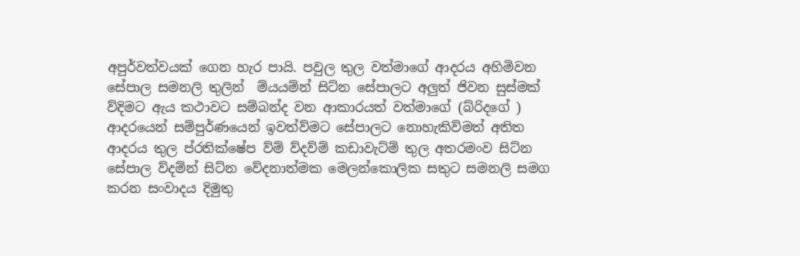අපුර්වත්වයක් ගෙන හැර පායි. පවුල තුල වත්මාගේ ආදරය අහිමිවන සේපාල සමනලි තුලින්  ම්යයම්න් සිට්න සේපාලට අලුත් ජිවන සුස්මක් ව්දිමට ඇය කථාවට සම්බන්ද වන ආකාරයත් වත්මාගේ (බ්රිදගේ ) ආදරයෙන් සම්පුර්ණයෙන් ඉවත්ව්මට සේපාලට නොහැකිව්මත් අතිත ආදරය තුල ප්රතික්ෂේප ව්ම් ව්දව්ම් කඩාවැට්ම් තුල අතරමංව සිට්න සේපාල ව්දම්න් සිට්න වේදනාත්මක මෙලන්කොලික සතුට සමනලි සමග කරන සංවාදය දිමුතු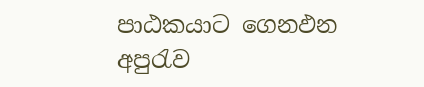පාඨකයාට ගෙනඵන අපුරැව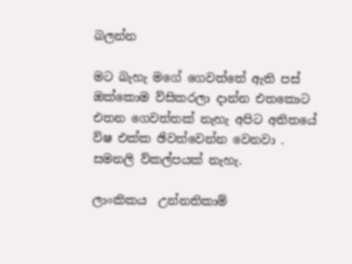බලන්න

මට බැහැ මගේ ගෙවත්තේ ඇති පස් ඔක්කොම ව්සිකරලා දාන්න එතකොට එතන ගෙවත්තක් නැහැ අපිට අතිතයේ ව්ෂ එක්ක ඡිවත්වෙන්න වෙනවා . සමනලි ව්කල්පයක් නැහැ.

ලාංකිකය  උන්නතිකාම්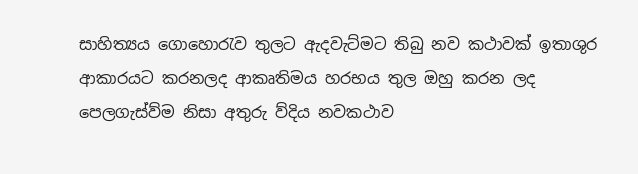සාහිත්‍යය ගොහොරැව තුලට ඇදවැට්මට තිබු නව කථාවක් ඉතාශුර ආකාරයට කරනලද ආකෘතිමය හරභය තුල ඔහු කරන ලද පෙලගැස්ව්ම නිසා අතුරු ව්දිය නවකථාව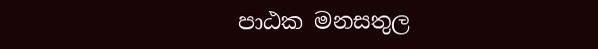පාඨක මනසතුල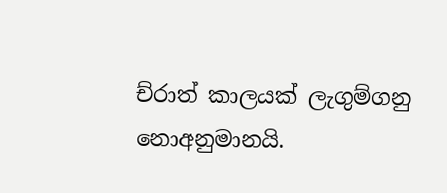ච්රාත් කාලයක් ලැගුම්ගනු නොඅනුමානයි.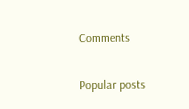Comments

Popular posts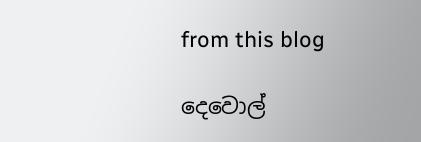from this blog

දෙවොල්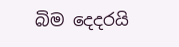බිම දෙදරයි